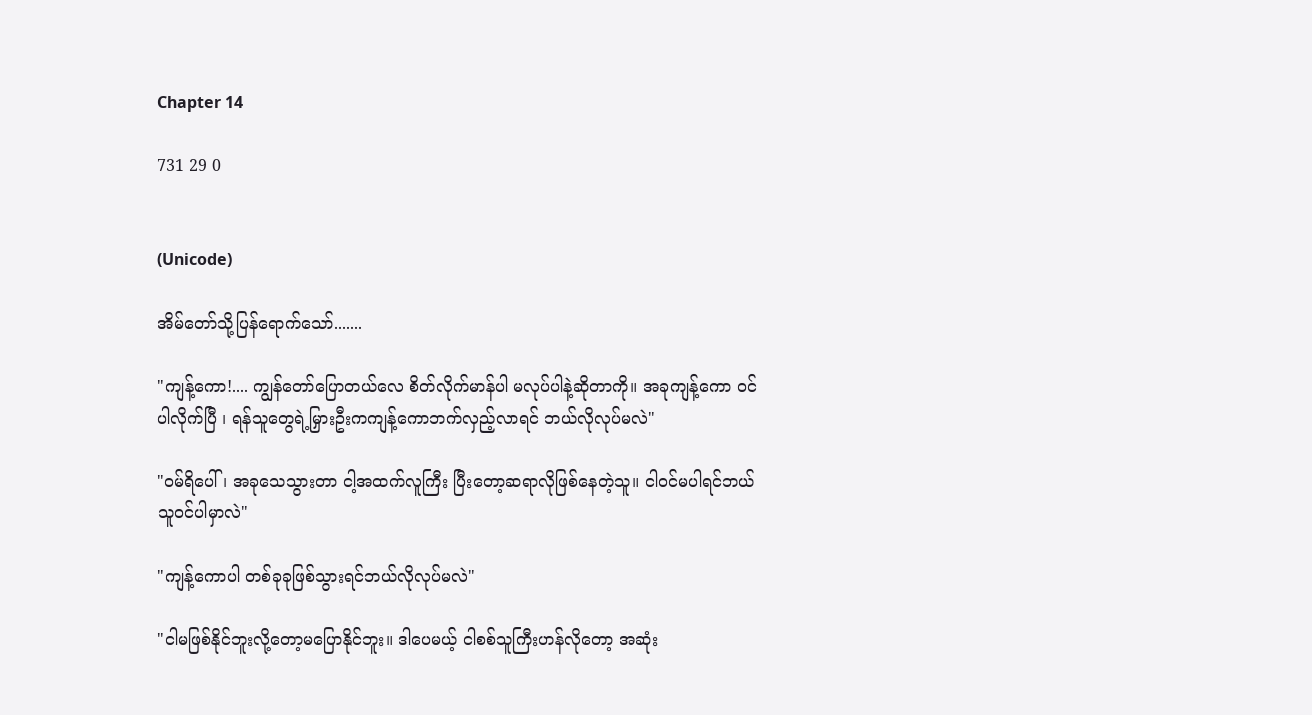Chapter 14

731 29 0


(Unicode)

အိမ်တော်သို့ပြန်ရောက်သော်.......

"ကျန့်ကော!.... ကျွန်တော်ပြောတယ်လေ စိတ်လိုက်မာန်ပါ မလုပ်ပါနဲ့ဆိုတာကို။ အခုကျန့်ကော ဝင်ပါလိုက်ပြီ ၊ ရန်သူတွေရဲ့မြှားဦးကကျန့်ကောဘက်လှည့်လာရင် ဘယ်လိုလုပ်မလဲ"

"ဝမ်ရိပေါ် ၊ အခုသေသွားတာ ငါ့အထက်လူကြီး ပြီးတော့ဆရာလိုဖြစ်နေတဲ့သူ။ ငါဝင်မပါရင်ဘယ်သူဝင်ပါမှာလဲ"

"ကျန့်ကောပါ တစ်ခုခုဖြစ်သွားရင်ဘယ်လိုလုပ်မလဲ"

"ငါမဖြစ်နိုင်ဘူးလို့တော့မပြောနိုင်ဘူး။ ဒါပေမယ့် ငါစစ်သူကြီးဟန်လိုတော့ အဆုံး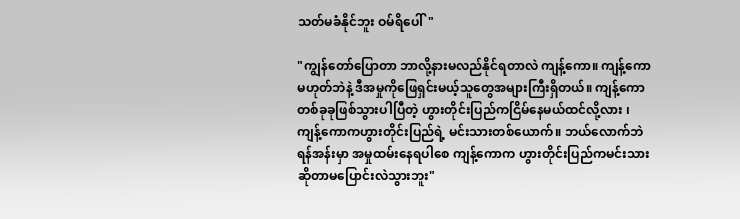သတ်မခံနိုင်ဘူး ဝမ်ရိပေါ်"

"ကျွန်တော်ပြောတာ ဘာလို့နားမလည်နိုင်ရတာလဲ ကျန့်ကော။ ကျန့်ကောမဟုတ်ဘဲနဲ့ ဒီအမှုကိုဖြေရှင်းမယ့်သူတွေအများကြီးရှိတယ်။ ကျန့်ကောတစ်ခုခုဖြစ်သွားပါပြီတဲ့ ဟွားတိုင်းပြည်ကငြိမ်နေမယ်ထင်လို့လား ၊ ကျန့်ကောကဟွားတိုင်းပြည်ရဲ့ မင်းသားတစ်ယောက်။ ဘယ်လောက်ဘဲ ရန်အန်းမှာ အမှုထမ်းနေရပါစေ ကျန့်ကောက ဟွားတိုင်းပြည်ကမင်းသားဆိုတာမပြောင်းလဲသွားဘူး"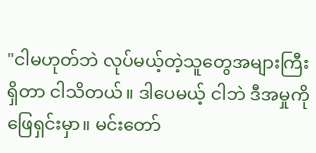"ငါမဟုတ်ဘဲ လုပ်မယ့်တဲ့သူတွေအများကြီးရှိတာ ငါသိတယ်။ ဒါပေမယ့် ငါဘဲ ဒီအမှုကိုဖြေရှင်းမှာ။ မင်းတော်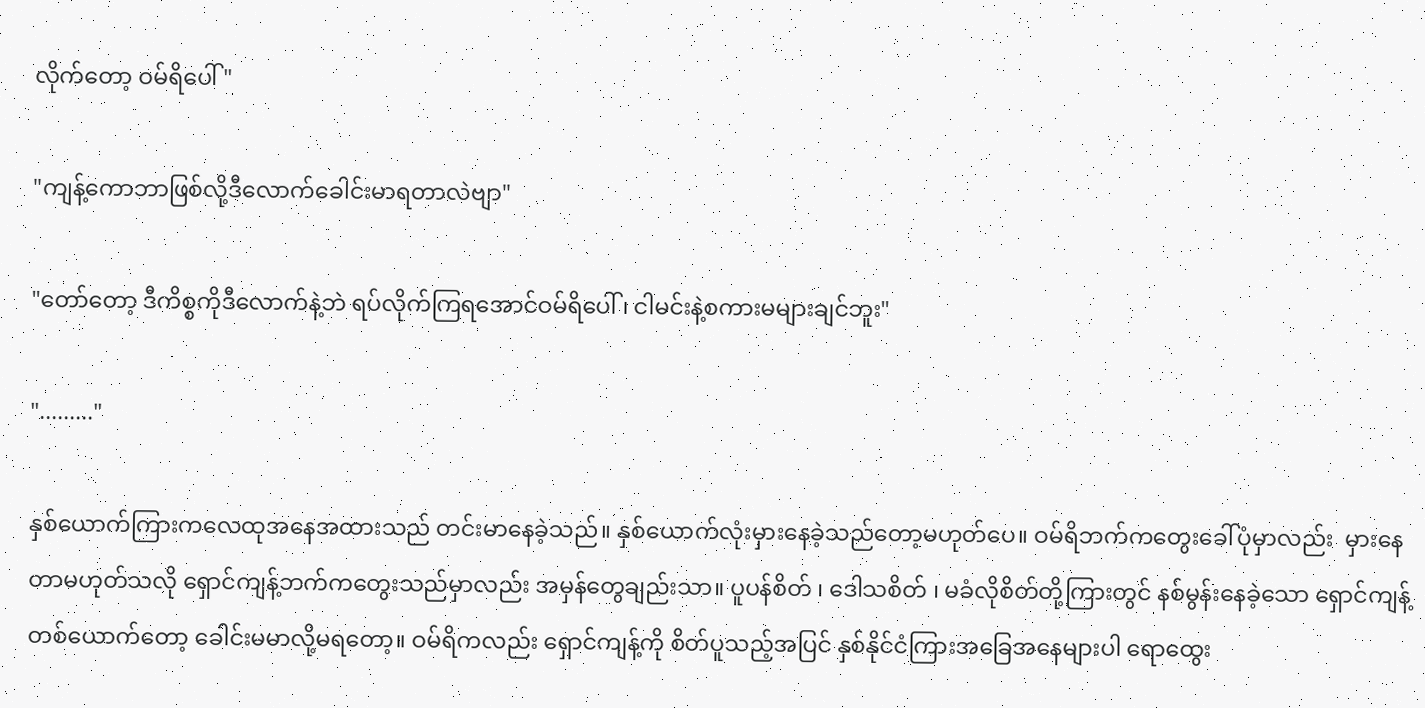လိုက်တော့ ဝမ်ရိပေါ်"

"ကျန့်ကောဘာဖြစ်လို့ဒီလောက်ခေါင်းမာရတာလဲဗျာ"

"တော်တော့ ဒီကိစ္စကိုဒီလောက်နဲ့ဘဲ ရပ်လိုက်ကြရအောင်ဝမ်ရိပေါ် ၊ ငါမင်းနဲ့စကားမများချင်ဘူး"

"........."

နှစ်ယောက်ကြားကလေထုအနေအထားသည် တင်းမာနေခဲ့သည်။ နှစ်ယောက်လုံးမှားနေခဲ့သည်တော့မဟုတ်ပေ။ ဝမ်ရိဘက်ကတွေးခေါ်ပုံမှာလည်း  မှားနေတာမဟုတ်သလို ရှောင်ကျန့်ဘက်ကတွေးသည်မှာလည်း အမှန်တွေချည်းသာ။ ပူပန်စိတ် ၊ ဒေါသစိတ် ၊ မခံလိုစိတ်တို့ကြားတွင် နစ်မွန်းနေခဲ့သော ရှောင်ကျန့်တစ်ယောက်တော့ ခေါင်းမမာလို့မရတော့။ ဝမ်ရိကလည်း ရှောင်ကျန့်ကို စိတ်ပူသည့်အပြင် နှစ်နိုင်ငံကြားအခြေအနေများပါ ရောထွေး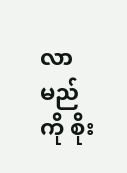လာမည်ကို စိုး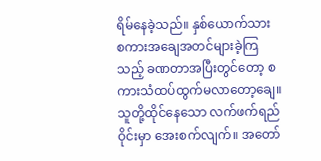ရိမ်နေခဲ့သည်။ နှစ်ယောက်သား စကားအချေအတင်များခဲ့ကြသည့် ခဏတာအပြီးတွင်တော့ စကားသံထပ်ထွက်မလာတော့ချေ။ သူတို့ထိုင်နေသော လက်ဖက်ရည်ဝိုင်းမှာ အေးစက်လျက်။ အတော်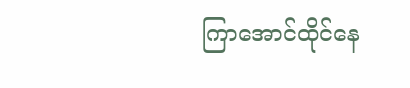ကြာအောင်ထိုင်နေ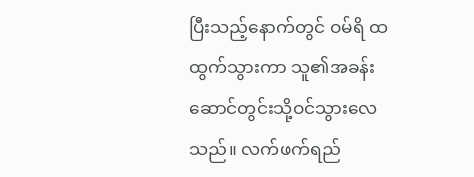ပြီးသည့်နောက်တွင် ဝမ်ရိ ထထွက်သွားကာ သူ၏အခန်းဆောင်တွင်းသို့ဝင်သွားလေသည်။ လက်ဖက်ရည်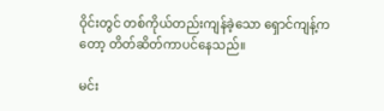ဝိုင်းတွင် တစ်ကိုယ်တည်းကျန်ခဲ့သော ရှောင်ကျန့်ကတော့ တိတ်ဆိတ်ကာပင်နေသည်။

မင်း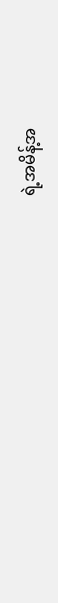ရဲ့အမိန့်အ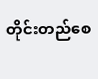တိုင်းတည်စေ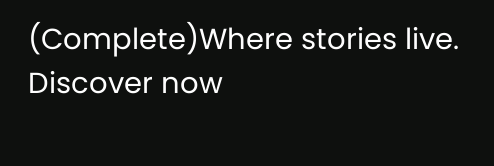(Complete)Where stories live. Discover now